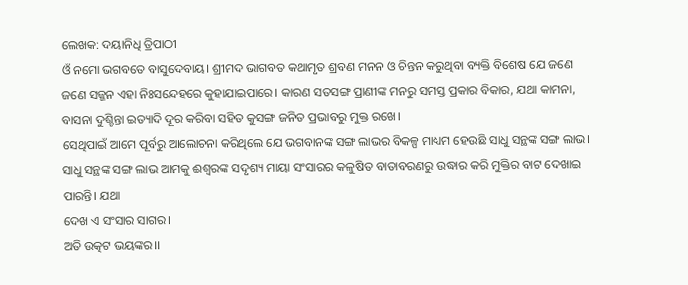ଲେଖକ: ଦୟାନିଧି ତ୍ରିପାଠୀ
ଓଁ ନମୋ ଭଗବତେ ବାସୁଦେବାୟ। ଶ୍ରୀମଦ ଭାଗବତ କଥାମୃତ ଶ୍ରବଣ ମନନ ଓ ଚିନ୍ତନ କରୁଥିବା ବ୍ୟକ୍ତି ବିଶେଷ ଯେ ଜଣେ ଜଣେ ସଜ୍ଜନ ଏହା ନିଃସନ୍ଦେହରେ କୁହାଯାଇପାରେ। କାରଣ ସତସଙ୍ଗ ପ୍ରାଣୀଙ୍କ ମନରୁ ସମସ୍ତ ପ୍ରକାର ବିକାର, ଯଥା କାମନା, ବାସନା ଦୁଶ୍ଚିନ୍ତା ଇତ୍ୟାଦି ଦୂର କରିବା ସହିତ କୁସଙ୍ଗ ଜନିତ ପ୍ରଭାବରୁ ମୁକ୍ତ ରଖେ।
ସେଥିପାଇଁ ଆମେ ପୂର୍ବରୁ ଆଲୋଚନା କରିଥିଲେ ଯେ ଭଗବାନଙ୍କ ସଙ୍ଗ ଲାଭର ବିକଳ୍ପ ମାଧ୍ୟମ ହେଉଛି ସାଧୁ ସନ୍ଥଙ୍କ ସଙ୍ଗ ଲାଭ। ସାଧୁ ସନ୍ଥଙ୍କ ସଙ୍ଗ ଲାଭ ଆମକୁ ଈଶ୍ୱରଙ୍କ ସଦୃଶ୍ୟ ମାୟା ସଂସାରର କଳୁଷିତ ବାତାବରଣରୁ ଉଦ୍ଧାର କରି ମୁକ୍ତିର ବାଟ ଦେଖାଇ ପାରନ୍ତି। ଯଥା
ଦେଖ ଏ ସଂସାର ସାଗର।
ଅତି ଉତ୍କଟ ଭୟଙ୍କର।।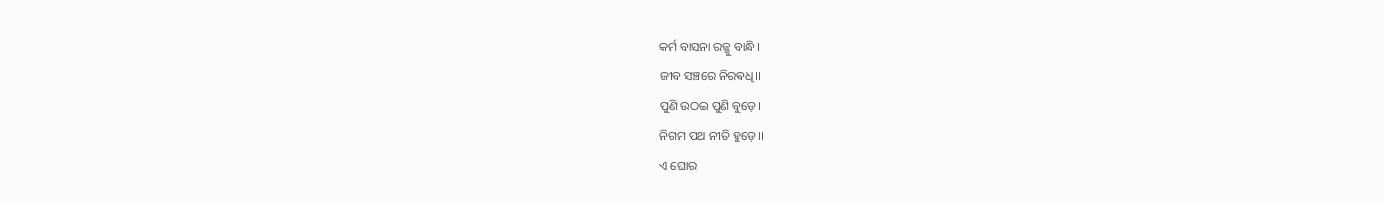କର୍ମ ବାସନା ରଜ୍ଜୁ ବାନ୍ଧି।
ଜୀବ ସଞ୍ଚରେ ନିରଵଧି।।
ପୁଣି ଉଠଇ ପୁଣି ବୁଡ଼େ।
ନିଗମ ପଥ ନୀତି ହୁଡ଼େ।।
ଏ ଘୋର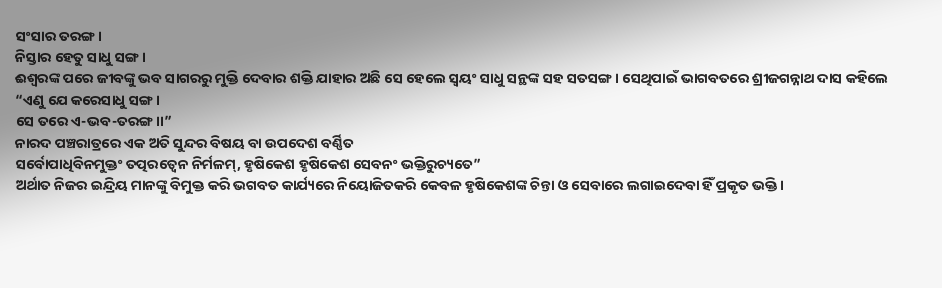ସଂସାର ତରଙ୍ଗ।
ନିସ୍ତାର ହେତୁ ସାଧୁ ସଙ୍ଗ।
ଈଶ୍ୱରଙ୍କ ପରେ ଜୀବଙ୍କୁ ଭବ ସାଗରରୁ ମୁକ୍ତି ଦେବାର ଶକ୍ତି ଯାହାର ଅଛି ସେ ହେଲେ ସ୍ୱୟଂ ସାଧୁ ସନ୍ଥଙ୍କ ସହ ସତସଙ୍ଗ। ସେଥିପାଇଁ ଭାଗବତରେ ଶ୍ରୀଜଗନ୍ନାଥ ଦାସ କହିଲେ
“ଏଣୁ ଯେ କରେସାଧୁ ସଙ୍ଗ।
ସେ ତରେ ଏ-ଭବ-ତରଙ୍ଗ।।”
ନାରଦ ପଞ୍ଚରାତ୍ରରେ ଏକ ଅତି ସୁନ୍ଦର ବିଷୟ ବା ଉପଦେଶ ବର୍ଣ୍ଣିତ
ସର୍ବୋପାଧିବିନମୁକ୍ତଂ ତତ୍ପରତ୍ୱେନ ନିର୍ମଳମ୍, ହୃଷିକେଶ ହୃଷିକେଶ ସେବନଂ ଭକ୍ତିରୁଚ୍ୟତେ”
ଅର୍ଥାତ ନିଜର ଇନ୍ଦ୍ରିୟ ମାନଙ୍କୁ ବିମୁକ୍ତ କରି ଭଗବତ କାର୍ଯ୍ୟରେ ନିୟୋଜିତକରି କେବଳ ହୃଷିକେଶଙ୍କ ଚିନ୍ତା ଓ ସେବାରେ ଲଗାଇଦେବା ହିଁ ପ୍ରକୃତ ଭକ୍ତି।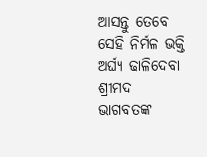ଆସନ୍ତୁ ତେବେ ସେହି ନିର୍ମଳ ଭକ୍ତି ଅର୍ଘ୍ୟ ଢାଳିଦେବା ଶ୍ରୀମଦ
ଭାଗବତଙ୍କ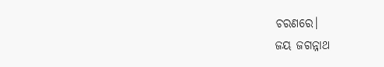ଚରଣରେ।
ଜୟ ଜଗନ୍ନାଥ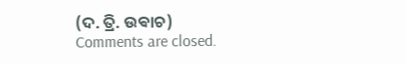(ଦ. ତ୍ରି. ଉଵାଚ)
Comments are closed.